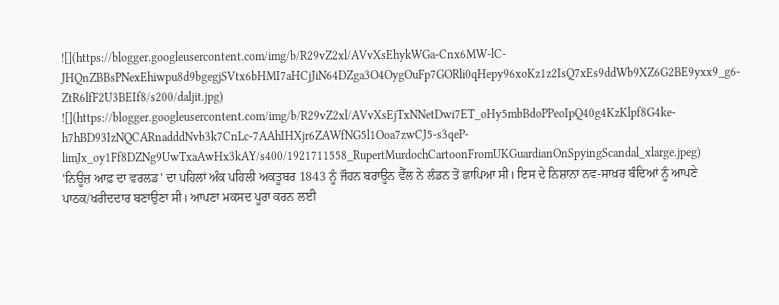![](https://blogger.googleusercontent.com/img/b/R29vZ2xl/AVvXsEhykWGa-Cnx6MW-lC-JHQnZBBsPNexEhiwpu8d9bgegjSVtx6bHMI7aHCjJiN64DZga3O4OygOuFp7GORli0qHepy96xoKz1z2IsQ7xEs9ddWb9XZ6G2BE9yxx9_g6-ZtR6lfF2U3BEIf8/s200/daljit.jpg)
![](https://blogger.googleusercontent.com/img/b/R29vZ2xl/AVvXsEjTxNNetDwi7ET_oHy5mbBdoPPeoIpQ40g4KzKlpf8G4ke-h7hBD93IzNQCARnadddNvb3k7CnLc-7AAhIHXjr6ZAWfNG5l1Ooa7zwCJ5-s3qeP-limJx_oy1Ff8DZNg9UwTxaAwHx3kAY/s400/1921711558_RupertMurdochCartoonFromUKGuardianOnSpyingScandal_xlarge.jpeg)
'ਨਿਊਜ਼ ਆਫ਼ ਦਾ ਵਰਲਡ' ਦਾ ਪਹਿਲਾਂ ਅੰਕ ਪਹਿਲੀ ਅਕਤੂਬਰ 1843 ਨੂੰ ਜੌਹਨ ਬਰਾਊਨ ਵੈੱਲ ਨੇ ਲੰਡਨ ਤੋਂ ਛਾਪਿਆ ਸੀ। ਇਸ ਦੇ ਨਿਸ਼ਾਨਾ ਨਵ-ਸਾਖ਼ਰ ਬੰਦਿਆਂ ਨੂੰ ਆਪਣੇ ਪਾਠਕ/ਖਰੀਦਦਾਰ ਬਣਾਉਣਾ ਸੀ। ਆਪਣਾ ਮਕਸਦ ਪੂਰਾ ਕਰਨ ਲਈ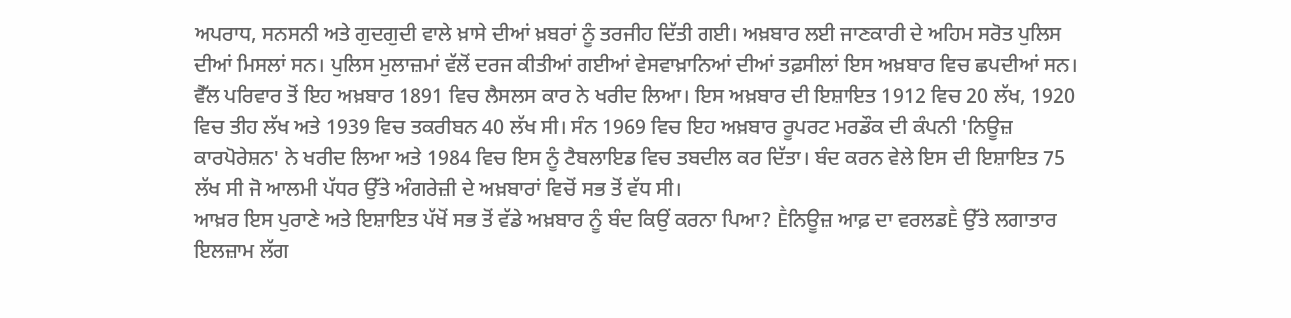ਅਪਰਾਧ, ਸਨਸਨੀ ਅਤੇ ਗੁਦਗੁਦੀ ਵਾਲੇ ਖ਼ਾਸੇ ਦੀਆਂ ਖ਼ਬਰਾਂ ਨੂੰ ਤਰਜੀਹ ਦਿੱਤੀ ਗਈ। ਅਖ਼ਬਾਰ ਲਈ ਜਾਣਕਾਰੀ ਦੇ ਅਹਿਮ ਸਰੋਤ ਪੁਲਿਸ ਦੀਆਂ ਮਿਸਲਾਂ ਸਨ। ਪੁਲਿਸ ਮੁਲਾਜ਼ਮਾਂ ਵੱਲੋਂ ਦਰਜ ਕੀਤੀਆਂ ਗਈਆਂ ਵੇਸਵਾਖ਼ਾਨਿਆਂ ਦੀਆਂ ਤਫ਼ਸੀਲਾਂ ਇਸ ਅਖ਼ਬਾਰ ਵਿਚ ਛਪਦੀਆਂ ਸਨ। ਵੈੱਲ ਪਰਿਵਾਰ ਤੋਂ ਇਹ ਅਖ਼ਬਾਰ 1891 ਵਿਚ ਲੈਸਲਸ ਕਾਰ ਨੇ ਖਰੀਦ ਲਿਆ। ਇਸ ਅਖ਼ਬਾਰ ਦੀ ਇਸ਼ਾਇਤ 1912 ਵਿਚ 20 ਲੱਖ, 1920 ਵਿਚ ਤੀਹ ਲੱਖ ਅਤੇ 1939 ਵਿਚ ਤਕਰੀਬਨ 40 ਲੱਖ ਸੀ। ਸੰਨ 1969 ਵਿਚ ਇਹ ਅਖ਼ਬਾਰ ਰੂਪਰਟ ਮਰਡੌਕ ਦੀ ਕੰਪਨੀ 'ਨਿਊਜ਼ ਕਾਰਪੋਰੇਸ਼ਨ' ਨੇ ਖਰੀਦ ਲਿਆ ਅਤੇ 1984 ਵਿਚ ਇਸ ਨੂੰ ਟੈਬਲਾਇਡ ਵਿਚ ਤਬਦੀਲ ਕਰ ਦਿੱਤਾ। ਬੰਦ ਕਰਨ ਵੇਲੇ ਇਸ ਦੀ ਇਸ਼ਾਇਤ 75 ਲੱਖ ਸੀ ਜੋ ਆਲਮੀ ਪੱਧਰ ਉੱਤੇ ਅੰਗਰੇਜ਼ੀ ਦੇ ਅਖ਼ਬਾਰਾਂ ਵਿਚੋਂ ਸਭ ਤੋਂ ਵੱਧ ਸੀ।
ਆਖ਼ਰ ਇਸ ਪੁਰਾਣੇ ਅਤੇ ਇਸ਼ਾਇਤ ਪੱਖੋਂ ਸਭ ਤੋਂ ਵੱਡੇ ਅਖ਼ਬਾਰ ਨੂੰ ਬੰਦ ਕਿਉਂ ਕਰਨਾ ਪਿਆ? Ḕਨਿਊਜ਼ ਆਫ਼ ਦਾ ਵਰਲਡḔ ਉੱਤੇ ਲਗਾਤਾਰ ਇਲਜ਼ਾਮ ਲੱਗ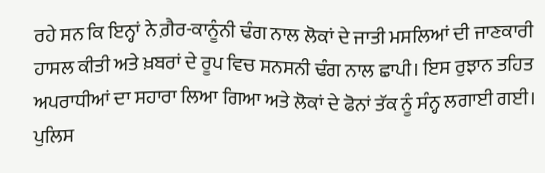ਰਹੇ ਸਨ ਕਿ ਇਨ੍ਹਾਂ ਨੇ ਗ਼ੈਰ-ਕਾਨੂੰਨੀ ਢੰਗ ਨਾਲ ਲੋਕਾਂ ਦੇ ਜਾਤੀ ਮਸਲਿਆਂ ਦੀ ਜਾਣਕਾਰੀ ਹਾਸਲ ਕੀਤੀ ਅਤੇ ਖ਼ਬਰਾਂ ਦੇ ਰੂਪ ਵਿਚ ਸਨਸਨੀ ਢੰਗ ਨਾਲ ਛਾਪੀ। ਇਸ ਰੁਝਾਨ ਤਹਿਤ ਅਪਰਾਧੀਆਂ ਦਾ ਸਹਾਰਾ ਲਿਆ ਗਿਆ ਅਤੇ ਲੋਕਾਂ ਦੇ ਫੋਨਾਂ ਤੱਕ ਨੂੰ ਸੰਨ੍ਹ ਲਗਾਈ ਗਈ। ਪੁਲਿਸ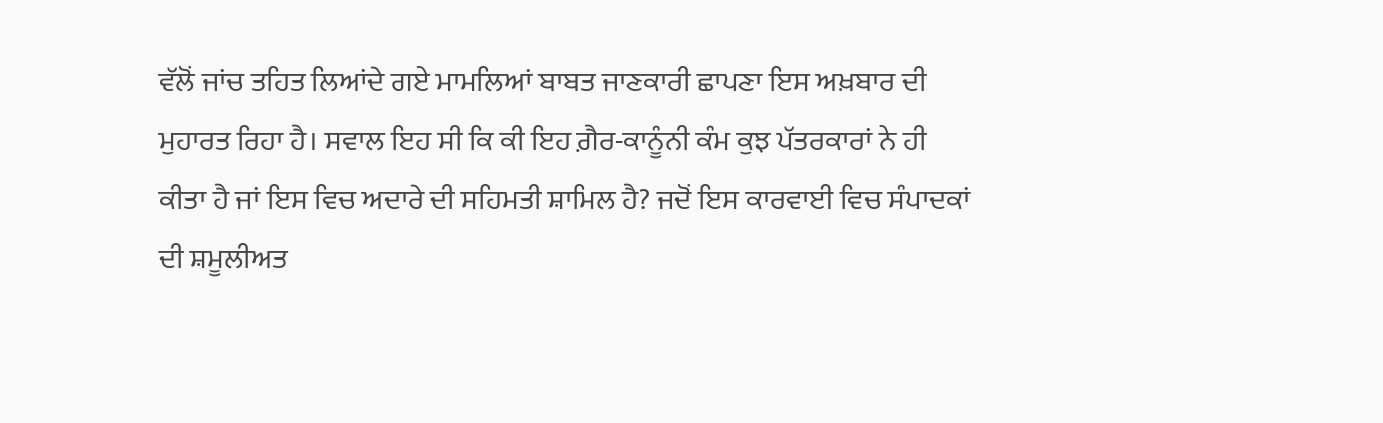ਵੱਲੋਂ ਜਾਂਚ ਤਹਿਤ ਲਿਆਂਦੇ ਗਏ ਮਾਮਲਿਆਂ ਬਾਬਤ ਜਾਣਕਾਰੀ ਛਾਪਣਾ ਇਸ ਅਖ਼ਬਾਰ ਦੀ ਮੁਹਾਰਤ ਰਿਹਾ ਹੈ। ਸਵਾਲ ਇਹ ਸੀ ਕਿ ਕੀ ਇਹ ਗ਼ੈਰ-ਕਾਨੂੰਨੀ ਕੰਮ ਕੁਝ ਪੱਤਰਕਾਰਾਂ ਨੇ ਹੀ ਕੀਤਾ ਹੈ ਜਾਂ ਇਸ ਵਿਚ ਅਦਾਰੇ ਦੀ ਸਹਿਮਤੀ ਸ਼ਾਮਿਲ ਹੈ? ਜਦੋਂ ਇਸ ਕਾਰਵਾਈ ਵਿਚ ਸੰਪਾਦਕਾਂ ਦੀ ਸ਼ਮੂਲੀਅਤ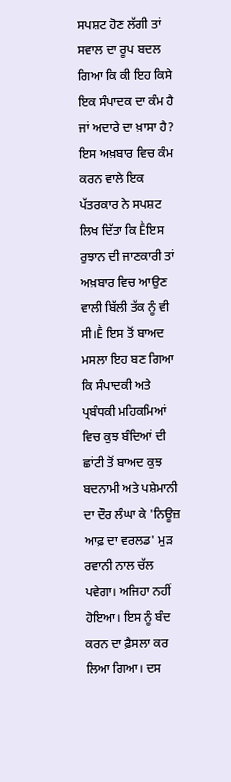ਸਪਸ਼ਟ ਹੋਣ ਲੱਗੀ ਤਾਂ ਸਵਾਲ ਦਾ ਰੂਪ ਬਦਲ ਗਿਆ ਕਿ ਕੀ ਇਹ ਕਿਸੇ ਇਕ ਸੰਪਾਦਕ ਦਾ ਕੰਮ ਹੈ ਜਾਂ ਅਦਾਰੇ ਦਾ ਖ਼ਾਸਾ ਹੈ? ਇਸ ਅਖ਼ਬਾਰ ਵਿਚ ਕੰਮ ਕਰਨ ਵਾਲੇ ਇਕ ਪੱਤਰਕਾਰ ਨੇ ਸਪਸ਼ਟ ਲਿਖ ਦਿੱਤਾ ਕਿ Ḕਇਸ ਰੁਝਾਨ ਦੀ ਜਾਣਕਾਰੀ ਤਾਂ ਅਖ਼ਬਾਰ ਵਿਚ ਆਉਣ ਵਾਲੀ ਬਿੱਲੀ ਤੱਕ ਨੂੰ ਵੀ ਸੀ।Ḕ ਇਸ ਤੋਂ ਬਾਅਦ ਮਸਲਾ ਇਹ ਬਣ ਗਿਆ ਕਿ ਸੰਪਾਦਕੀ ਅਤੇ ਪ੍ਰਬੰਧਕੀ ਮਹਿਕਮਿਆਂ ਵਿਚ ਕੁਝ ਬੰਦਿਆਂ ਦੀ ਛਾਂਟੀ ਤੋਂ ਬਾਅਦ ਕੁਝ ਬਦਨਾਮੀ ਅਤੇ ਪਸ਼ੇਮਾਨੀ ਦਾ ਦੌਰ ਲੰਘਾ ਕੇ 'ਨਿਊਜ਼ ਆਫ਼ ਦਾ ਵਰਲਡ' ਮੁੜ ਰਵਾਨੀ ਨਾਲ ਚੱਲ ਪਵੇਗਾ। ਅਜਿਹਾ ਨਹੀਂ ਹੋਇਆ। ਇਸ ਨੂੰ ਬੰਦ ਕਰਨ ਦਾ ਫ਼ੈਸਲਾ ਕਰ ਲਿਆ ਗਿਆ। ਦਸ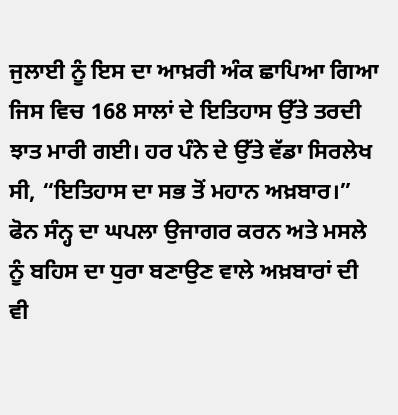ਜੁਲਾਈ ਨੂੰ ਇਸ ਦਾ ਆਖ਼ਰੀ ਅੰਕ ਛਾਪਿਆ ਗਿਆ ਜਿਸ ਵਿਚ 168 ਸਾਲਾਂ ਦੇ ਇਤਿਹਾਸ ਉੱਤੇ ਤਰਦੀ ਝਾਤ ਮਾਰੀ ਗਈ। ਹਰ ਪੰਨੇ ਦੇ ਉੱਤੇ ਵੱਡਾ ਸਿਰਲੇਖ ਸੀ, “ਇਤਿਹਾਸ ਦਾ ਸਭ ਤੋਂ ਮਹਾਨ ਅਖ਼ਬਾਰ।” ਫੋਨ ਸੰਨ੍ਹ ਦਾ ਘਪਲਾ ਉਜਾਗਰ ਕਰਨ ਅਤੇ ਮਸਲੇ ਨੂੰ ਬਹਿਸ ਦਾ ਧੁਰਾ ਬਣਾਉਣ ਵਾਲੇ ਅਖ਼ਬਾਰਾਂ ਦੀ ਵੀ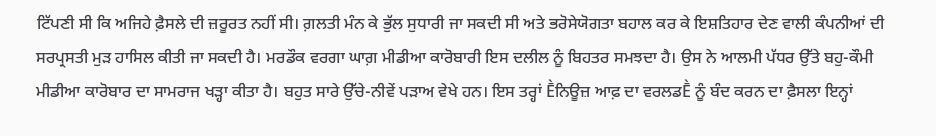ਟਿੱਪਣੀ ਸੀ ਕਿ ਅਜਿਹੇ ਫ਼ੈਸਲੇ ਦੀ ਜ਼ਰੂਰਤ ਨਹੀਂ ਸੀ। ਗ਼ਲਤੀ ਮੰਨ ਕੇ ਭੁੱਲ ਸੁਧਾਰੀ ਜਾ ਸਕਦੀ ਸੀ ਅਤੇ ਭਰੋਸੇਯੋਗਤਾ ਬਹਾਲ ਕਰ ਕੇ ਇਸ਼ਤਿਹਾਰ ਦੇਣ ਵਾਲੀ ਕੰਪਨੀਆਂ ਦੀ ਸਰਪ੍ਰਸਤੀ ਮੁੜ ਹਾਸਿਲ ਕੀਤੀ ਜਾ ਸਕਦੀ ਹੈ। ਮਰਡੌਕ ਵਰਗਾ ਘਾਗ਼ ਮੀਡੀਆ ਕਾਰੋਬਾਰੀ ਇਸ ਦਲੀਲ ਨੂੰ ਬਿਹਤਰ ਸਮਝਦਾ ਹੈ। ਉਸ ਨੇ ਆਲਮੀ ਪੱਧਰ ਉੱਤੇ ਬਹੁ-ਕੌਮੀ ਮੀਡੀਆ ਕਾਰੋਬਾਰ ਦਾ ਸਾਮਰਾਜ ਖੜ੍ਹਾ ਕੀਤਾ ਹੈ। ਬਹੁਤ ਸਾਰੇ ਉੱਚੇ-ਨੀਵੇਂ ਪੜਾਅ ਵੇਖੇ ਹਨ। ਇਸ ਤਰ੍ਹਾਂ Ḕਨਿਊਜ਼ ਆਫ਼ ਦਾ ਵਰਲਡḔ ਨੂੰ ਬੰਦ ਕਰਨ ਦਾ ਫ਼ੈਸਲਾ ਇਨ੍ਹਾਂ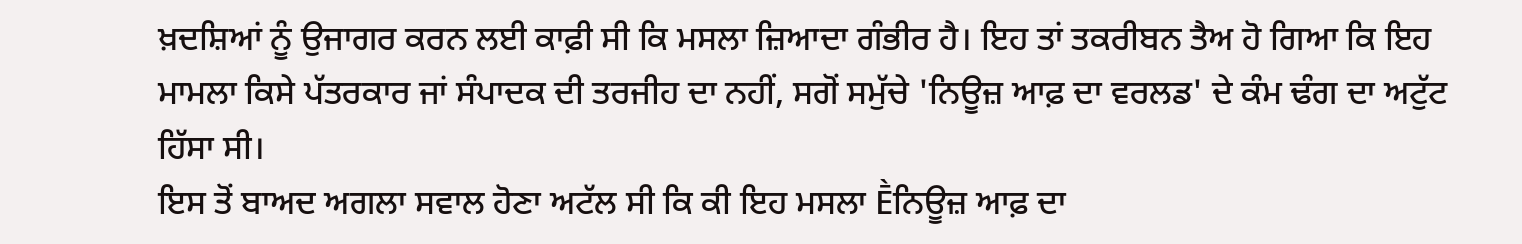ਖ਼ਦਸ਼ਿਆਂ ਨੂੰ ਉਜਾਗਰ ਕਰਨ ਲਈ ਕਾਫ਼ੀ ਸੀ ਕਿ ਮਸਲਾ ਜ਼ਿਆਦਾ ਗੰਭੀਰ ਹੈ। ਇਹ ਤਾਂ ਤਕਰੀਬਨ ਤੈਅ ਹੋ ਗਿਆ ਕਿ ਇਹ ਮਾਮਲਾ ਕਿਸੇ ਪੱਤਰਕਾਰ ਜਾਂ ਸੰਪਾਦਕ ਦੀ ਤਰਜੀਹ ਦਾ ਨਹੀਂ, ਸਗੋਂ ਸਮੁੱਚੇ 'ਨਿਊਜ਼ ਆਫ਼ ਦਾ ਵਰਲਡ' ਦੇ ਕੰਮ ਢੰਗ ਦਾ ਅਟੁੱਟ ਹਿੱਸਾ ਸੀ।
ਇਸ ਤੋਂ ਬਾਅਦ ਅਗਲਾ ਸਵਾਲ ਹੋਣਾ ਅਟੱਲ ਸੀ ਕਿ ਕੀ ਇਹ ਮਸਲਾ Ḕਨਿਊਜ਼ ਆਫ਼ ਦਾ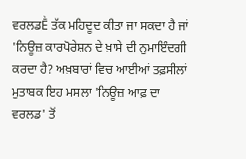ਵਰਲਡḔ ਤੱਕ ਮਹਿਦੂਦ ਕੀਤਾ ਜਾ ਸਕਦਾ ਹੈ ਜਾਂ 'ਨਿਊਜ਼ ਕਾਰਪੋਰੇਸ਼ਨ ਦੇ ਖ਼ਾਸੇ ਦੀ ਨੁਮਾਇੰਦਗੀ ਕਰਦਾ ਹੈ? ਅਖ਼ਬਾਰਾਂ ਵਿਚ ਆਈਆਂ ਤਫ਼ਸੀਲਾਂ ਮੁਤਾਬਕ ਇਹ ਮਸਲਾ 'ਨਿਊਜ਼ ਆਫ਼ ਦਾ ਵਰਲਡ' ਤੋਂ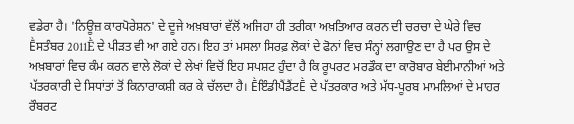ਵਡੇਰਾ ਹੈ। 'ਨਿਊਜ਼ ਕਾਰਪੋਰੇਸ਼ਨ' ਦੇ ਦੂਜੇ ਅਖ਼ਬਾਰਾਂ ਵੱਲੋਂ ਅਜਿਹਾ ਹੀ ਤਰੀਕਾ ਅਖ਼ਤਿਆਰ ਕਰਨ ਦੀ ਚਰਚਾ ਦੇ ਘੇਰੇ ਵਿਚ Ḕਸਤੰਬਰ 2011Ḕ ਦੇ ਪੀੜਤ ਵੀ ਆ ਗਏ ਹਨ। ਇਹ ਤਾਂ ਮਸਲਾ ਸਿਰਫ਼ ਲੋਕਾਂ ਦੇ ਫੋਨਾਂ ਵਿਚ ਸੰਨ੍ਹਾਂ ਲਗਾਉਣ ਦਾ ਹੈ ਪਰ ਉਸ ਦੇ ਅਖ਼ਬਾਰਾਂ ਵਿਚ ਕੰਮ ਕਰਨ ਵਾਲੇ ਲੋਕਾਂ ਦੇ ਲੇਖਾਂ ਵਿਚੋਂ ਇਹ ਸਪਸ਼ਟ ਹੁੰਦਾ ਹੈ ਕਿ ਰੂਪਰਟ ਮਰਡੌਕ ਦਾ ਕਾਰੋਬਾਰ ਬੇਈਮਾਨੀਆਂ ਅਤੇ ਪੱਤਰਕਾਰੀ ਦੇ ਸਿਧਾਂਤਾਂ ਤੋਂ ਕਿਨਾਰਾਕਸ਼ੀ ਕਰ ਕੇ ਚੱਲਦਾ ਹੈ। ḔਇੰਡੀਪੈਂਡੈਂਟḔ ਦੇ ਪੱਤਰਕਾਰ ਅਤੇ ਮੱਧ-ਪੂਰਬ ਮਾਮਲਿਆਂ ਦੇ ਮਾਹਰ ਰੌਬਰਟ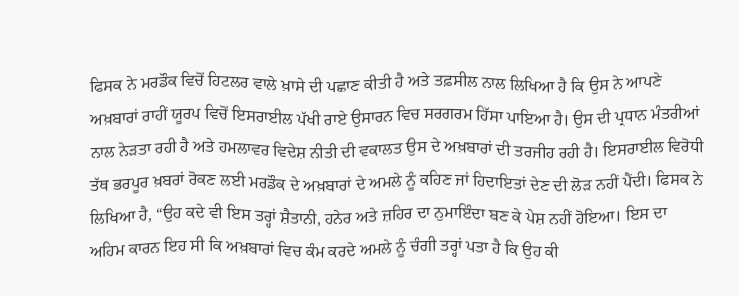ਫਿਸਕ ਨੇ ਮਰਡੌਕ ਵਿਚੋਂ ਹਿਟਲਰ ਵਾਲੇ ਖ਼ਾਸੇ ਦੀ ਪਛਾਣ ਕੀਤੀ ਹੈ ਅਤੇ ਤਫ਼ਸੀਲ ਨਾਲ ਲਿਖਿਆ ਹੈ ਕਿ ਉਸ ਨੇ ਆਪਣੇ ਅਖ਼ਬਾਰਾਂ ਰਾਹੀਂ ਯੂਰਪ ਵਿਚੋਂ ਇਸਰਾਈਲ ਪੱਖੀ ਰਾਏ ਉਸਾਰਨ ਵਿਚ ਸਰਗਰਮ ਹਿੱਸਾ ਪਾਇਆ ਹੈ। ਉਸ ਦੀ ਪ੍ਰਧਾਨ ਮੰਤਰੀਆਂ ਨਾਲ ਨੇੜਤਾ ਰਹੀ ਹੈ ਅਤੇ ਹਮਲਾਵਰ ਵਿਦੇਸ਼ ਨੀਤੀ ਦੀ ਵਕਾਲਤ ਉਸ ਦੇ ਅਖ਼ਬਾਰਾਂ ਦੀ ਤਰਜੀਹ ਰਹੀ ਹੈ। ਇਸਰਾਈਲ ਵਿਰੋਧੀ ਤੱਥ ਭਰਪੂਰ ਖ਼ਬਰਾਂ ਰੋਕਣ ਲਈ ਮਰਡੌਕ ਦੇ ਅਖ਼ਬਾਰਾਂ ਦੇ ਅਮਲੇ ਨੂੰ ਕਹਿਣ ਜਾਂ ਹਿਦਾਇਤਾਂ ਦੇਣ ਦੀ ਲੋੜ ਨਹੀਂ ਪੈਂਦੀ। ਫਿਸਕ ਨੇ ਲਿਖਿਆ ਹੈ, “ਉਹ ਕਦੇ ਵੀ ਇਸ ਤਰ੍ਹਾਂ ਸ਼ੈਤਾਨੀ, ਹਨੇਰ ਅਤੇ ਜ਼ਹਿਰ ਦਾ ਨੁਮਾਇੰਦਾ ਬਣ ਕੇ ਪੇਸ਼ ਨਹੀਂ ਹੋਇਆ। ਇਸ ਦਾ ਅਹਿਮ ਕਾਰਨ ਇਹ ਸੀ ਕਿ ਅਖ਼ਬਾਰਾਂ ਵਿਚ ਕੰਮ ਕਰਦੇ ਅਮਲੇ ਨੂੰ ਚੰਗੀ ਤਰ੍ਹਾਂ ਪਤਾ ਹੈ ਕਿ ਉਹ ਕੀ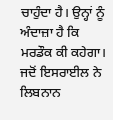ਚਾਹੁੰਦਾ ਹੈ। ਉਨ੍ਹਾਂ ਨੂੰ ਅੰਦਾਜ਼ਾ ਹੈ ਕਿ ਮਰਡੌਕ ਕੀ ਕਹੇਗਾ। ਜਦੋਂ ਇਸਰਾਈਲ ਨੇ ਲਿਬਨਾਨ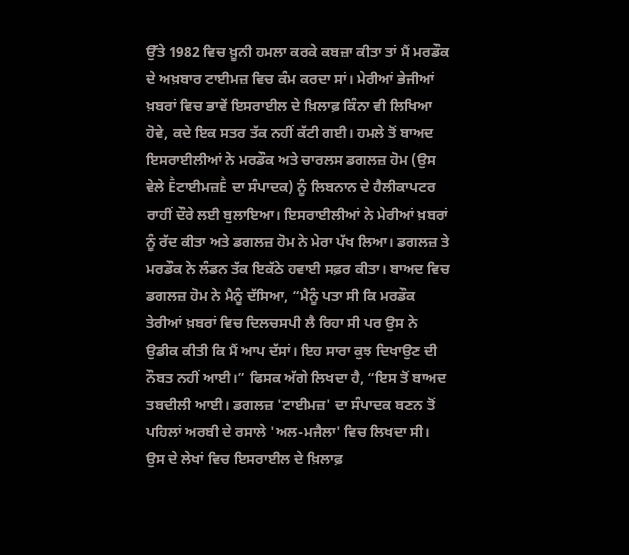ਉੱਤੇ 1982 ਵਿਚ ਖ਼ੂਨੀ ਹਮਲਾ ਕਰਕੇ ਕਬਜ਼ਾ ਕੀਤਾ ਤਾਂ ਮੈਂ ਮਰਡੌਕ ਦੇ ਅਖ਼ਬਾਰ ਟਾਈਮਜ਼ ਵਿਚ ਕੰਮ ਕਰਦਾ ਸਾਂ। ਮੇਰੀਆਂ ਭੇਜੀਆਂ ਖ਼ਬਰਾਂ ਵਿਚ ਭਾਵੇਂ ਇਸਰਾਈਲ ਦੇ ਖ਼ਿਲਾਫ਼ ਕਿੰਨਾ ਵੀ ਲਿਖਿਆ ਹੋਵੇ, ਕਦੇ ਇਕ ਸਤਰ ਤੱਕ ਨਹੀਂ ਕੱਟੀ ਗਈ। ਹਮਲੇ ਤੋਂ ਬਾਅਦ ਇਸਰਾਈਲੀਆਂ ਨੇ ਮਰਡੌਕ ਅਤੇ ਚਾਰਲਸ ਡਗਲਜ਼ ਹੋਮ (ਉਸ ਵੇਲੇ Ḕਟਾਈਮਜ਼Ḕ ਦਾ ਸੰਪਾਦਕ) ਨੂੰ ਲਿਬਨਾਨ ਦੇ ਹੈਲੀਕਾਪਟਰ ਰਾਹੀਂ ਦੌਰੇ ਲਈ ਬੁਲਾਇਆ। ਇਸਰਾਈਲੀਆਂ ਨੇ ਮੇਰੀਆਂ ਖ਼ਬਰਾਂ ਨੂੰ ਰੱਦ ਕੀਤਾ ਅਤੇ ਡਗਲਜ਼ ਹੋਮ ਨੇ ਮੇਰਾ ਪੱਖ ਲਿਆ। ਡਗਲਜ਼ ਤੇ ਮਰਡੌਕ ਨੇ ਲੰਡਨ ਤੱਕ ਇਕੱਠੇ ਹਵਾਈ ਸਫ਼ਰ ਕੀਤਾ। ਬਾਅਦ ਵਿਚ ਡਗਲਜ਼ ਹੋਮ ਨੇ ਮੈਨੂੰ ਦੱਸਿਆ, “ਮੈਨੂੰ ਪਤਾ ਸੀ ਕਿ ਮਰਡੌਕ ਤੇਰੀਆਂ ਖ਼ਬਰਾਂ ਵਿਚ ਦਿਲਚਸਪੀ ਲੈ ਰਿਹਾ ਸੀ ਪਰ ਉਸ ਨੇ ਉਡੀਕ ਕੀਤੀ ਕਿ ਮੈਂ ਆਪ ਦੱਸਾਂ। ਇਹ ਸਾਰਾ ਕੁਝ ਦਿਖਾਉਣ ਦੀ ਨੌਬਤ ਨਹੀਂ ਆਈ।” ਫਿਸਕ ਅੱਗੇ ਲਿਖਦਾ ਹੈ, “ਇਸ ਤੋਂ ਬਾਅਦ ਤਬਦੀਲੀ ਆਈ। ਡਗਲਜ਼ 'ਟਾਈਮਜ਼' ਦਾ ਸੰਪਾਦਕ ਬਣਨ ਤੋਂ ਪਹਿਲਾਂ ਅਰਬੀ ਦੇ ਰਸਾਲੇ 'ਅਲ-ਮਜੈਲਾ' ਵਿਚ ਲਿਖਦਾ ਸੀ। ਉਸ ਦੇ ਲੇਖਾਂ ਵਿਚ ਇਸਰਾਈਲ ਦੇ ਖ਼ਿਲਾਫ਼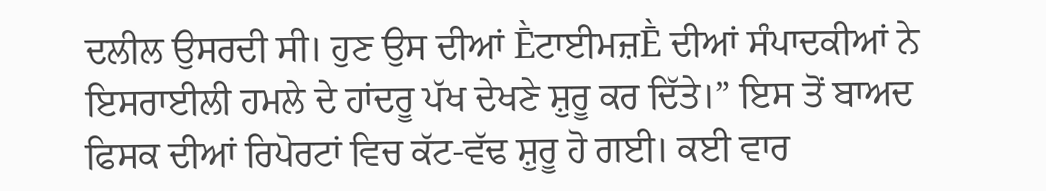ਦਲੀਲ ਉਸਰਦੀ ਸੀ। ਹੁਣ ਉਸ ਦੀਆਂ Ḕਟਾਈਮਜ਼Ḕ ਦੀਆਂ ਸੰਪਾਦਕੀਆਂ ਨੇ ਇਸਰਾਈਲੀ ਹਮਲੇ ਦੇ ਹਾਂਦਰੂ ਪੱਖ ਦੇਖਣੇ ਸ਼ੁਰੂ ਕਰ ਦਿੱਤੇ।” ਇਸ ਤੋਂ ਬਾਅਦ ਫਿਸਕ ਦੀਆਂ ਰਿਪੋਰਟਾਂ ਵਿਚ ਕੱਟ-ਵੱਢ ਸ਼ੁਰੂ ਹੋ ਗਈ। ਕਈ ਵਾਰ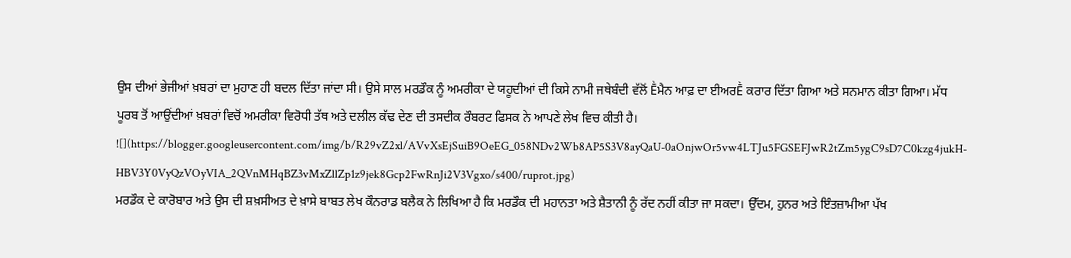ਉਸ ਦੀਆਂ ਭੇਜੀਆਂ ਖ਼ਬਰਾਂ ਦਾ ਮੁਹਾਣ ਹੀ ਬਦਲ ਦਿੱਤਾ ਜਾਂਦਾ ਸੀ। ਉਸੇ ਸਾਲ ਮਰਡੌਕ ਨੂੰ ਅਮਰੀਕਾ ਦੇ ਯਹੂਦੀਆਂ ਦੀ ਕਿਸੇ ਨਾਮੀ ਜਥੇਬੰਦੀ ਵੱਲੋਂ Ḕਮੈਨ ਆਫ਼ ਦਾ ਈਅਰḔ ਕਰਾਰ ਦਿੱਤਾ ਗਿਆ ਅਤੇ ਸਨਮਾਨ ਕੀਤਾ ਗਿਆ। ਮੱਧ ਪੂਰਬ ਤੋਂ ਆਉਂਦੀਆਂ ਖ਼ਬਰਾਂ ਵਿਚੋਂ ਅਮਰੀਕਾ ਵਿਰੋਧੀ ਤੱਥ ਅਤੇ ਦਲੀਲ ਕੱਢ ਦੇਣ ਦੀ ਤਸਦੀਕ ਰੌਬਰਟ ਫਿਸਕ ਨੇ ਆਪਣੇ ਲੇਖ ਵਿਚ ਕੀਤੀ ਹੈ।
![](https://blogger.googleusercontent.com/img/b/R29vZ2xl/AVvXsEjSuiB9OeEG_058NDv2Wb8AP5S3V8ayQaU-0aOnjwOr5vw4LTJu5FGSEFJwR2tZm5ygC9sD7C0kzg4jukH-HBV3Y0VyQzVOyVIA_2QVnMHqBZ3vMxZllZp1z9jek8Gcp2FwRnJi2V3Vgxo/s400/ruprot.jpg)
ਮਰਡੌਕ ਦੇ ਕਾਰੋਬਾਰ ਅਤੇ ਉਸ ਦੀ ਸ਼ਖ਼ਸੀਅਤ ਦੇ ਖ਼ਾਸੇ ਬਾਬਤ ਲੇਖ ਕੌਨਰਾਡ ਬਲੈਕ ਨੇ ਲਿਖਿਆ ਹੈ ਕਿ ਮਰਡੌਕ ਦੀ ਮਹਾਨਤਾ ਅਤੇ ਸ਼ੈਤਾਨੀ ਨੂੰ ਰੱਦ ਨਹੀਂ ਕੀਤਾ ਜਾ ਸਕਦਾ। ਉੱਦਮ, ਹੁਨਰ ਅਤੇ ਇੰਤਜ਼ਾਮੀਆ ਪੱਖ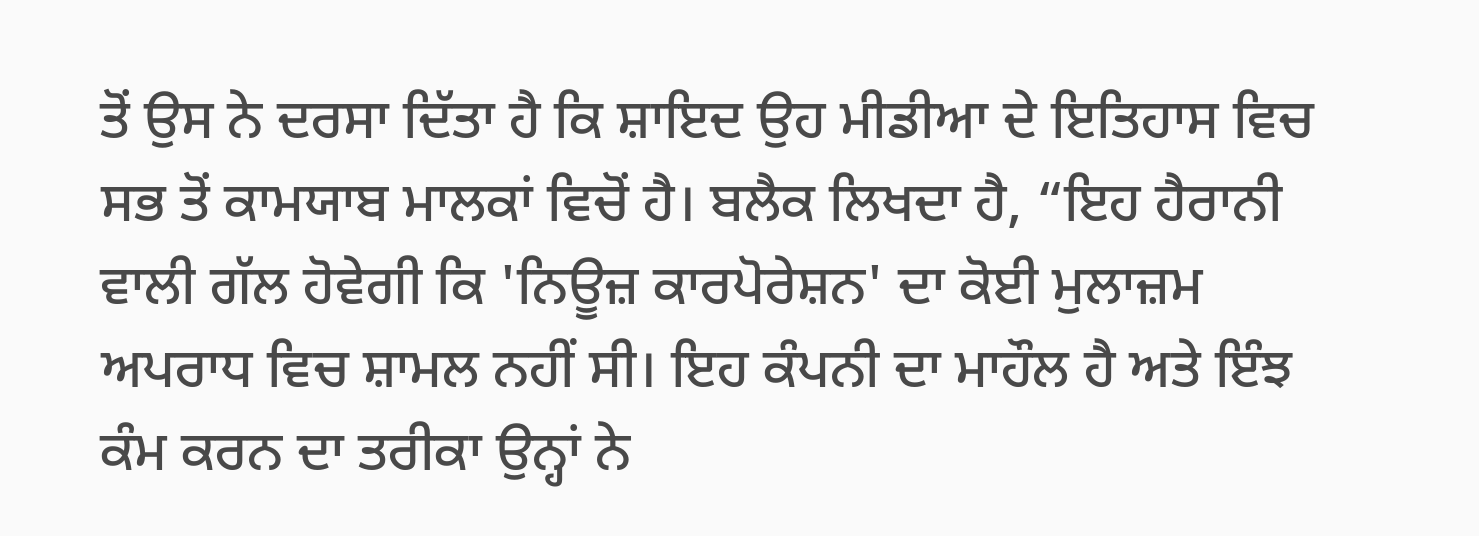ਤੋਂ ਉਸ ਨੇ ਦਰਸਾ ਦਿੱਤਾ ਹੈ ਕਿ ਸ਼ਾਇਦ ਉਹ ਮੀਡੀਆ ਦੇ ਇਤਿਹਾਸ ਵਿਚ ਸਭ ਤੋਂ ਕਾਮਯਾਬ ਮਾਲਕਾਂ ਵਿਚੋਂ ਹੈ। ਬਲੈਕ ਲਿਖਦਾ ਹੈ, “ਇਹ ਹੈਰਾਨੀ ਵਾਲੀ ਗੱਲ ਹੋਵੇਗੀ ਕਿ 'ਨਿਊਜ਼ ਕਾਰਪੋਰੇਸ਼ਨ' ਦਾ ਕੋਈ ਮੁਲਾਜ਼ਮ ਅਪਰਾਧ ਵਿਚ ਸ਼ਾਮਲ ਨਹੀਂ ਸੀ। ਇਹ ਕੰਪਨੀ ਦਾ ਮਾਹੌਲ ਹੈ ਅਤੇ ਇੰਝ ਕੰਮ ਕਰਨ ਦਾ ਤਰੀਕਾ ਉਨ੍ਹਾਂ ਨੇ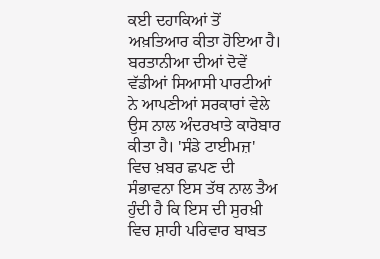ਕਈ ਦਹਾਕਿਆਂ ਤੋਂ ਅਖ਼ਤਿਆਰ ਕੀਤਾ ਹੋਇਆ ਹੈ। ਬਰਤਾਨੀਆ ਦੀਆਂ ਦੋਵੇਂ ਵੱਡੀਆਂ ਸਿਆਸੀ ਪਾਰਟੀਆਂ ਨੇ ਆਪਣੀਆਂ ਸਰਕਾਰਾਂ ਵੇਲੇ ਉਸ ਨਾਲ ਅੰਦਰਖਾਤੇ ਕਾਰੋਬਾਰ ਕੀਤਾ ਹੈ। 'ਸੰਡੇ ਟਾਈਮਜ਼' ਵਿਚ ਖ਼ਬਰ ਛਪਣ ਦੀ ਸੰਭਾਵਨਾ ਇਸ ਤੱਥ ਨਾਲ ਤੈਅ ਹੁੰਦੀ ਹੈ ਕਿ ਇਸ ਦੀ ਸੁਰਖ਼ੀ ਵਿਚ ਸ਼ਾਹੀ ਪਰਿਵਾਰ ਬਾਬਤ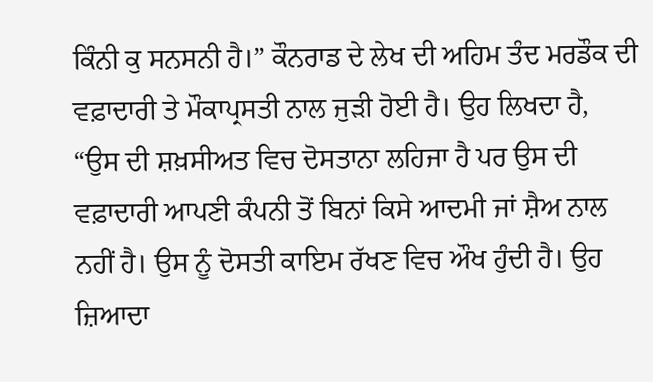ਕਿੰਨੀ ਕੁ ਸਨਸਨੀ ਹੈ।” ਕੌਨਰਾਡ ਦੇ ਲੇਖ ਦੀ ਅਹਿਮ ਤੰਦ ਮਰਡੌਕ ਦੀ ਵਫ਼ਾਦਾਰੀ ਤੇ ਮੌਕਾਪ੍ਰਸਤੀ ਨਾਲ ਜੁੜੀ ਹੋਈ ਹੈ। ਉਹ ਲਿਖਦਾ ਹੈ, “ਉਸ ਦੀ ਸ਼ਖ਼ਸੀਅਤ ਵਿਚ ਦੋਸਤਾਨਾ ਲਹਿਜਾ ਹੈ ਪਰ ਉਸ ਦੀ ਵਫ਼ਾਦਾਰੀ ਆਪਣੀ ਕੰਪਨੀ ਤੋਂ ਬਿਨਾਂ ਕਿਸੇ ਆਦਮੀ ਜਾਂ ਸ਼ੈਅ ਨਾਲ ਨਹੀਂ ਹੈ। ਉਸ ਨੂੰ ਦੋਸਤੀ ਕਾਇਮ ਰੱਖਣ ਵਿਚ ਔਖ ਹੁੰਦੀ ਹੈ। ਉਹ ਜ਼ਿਆਦਾ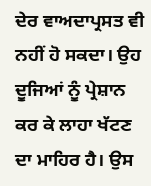ਦੇਰ ਵਾਅਦਾਪ੍ਰਸਤ ਵੀ ਨਹੀਂ ਹੋ ਸਕਦਾ। ਉਹ ਦੂਜਿਆਂ ਨੂੰ ਪ੍ਰੇਸ਼ਾਨ ਕਰ ਕੇ ਲਾਹਾ ਖੱਟਣ ਦਾ ਮਾਹਿਰ ਹੈ। ਉਸ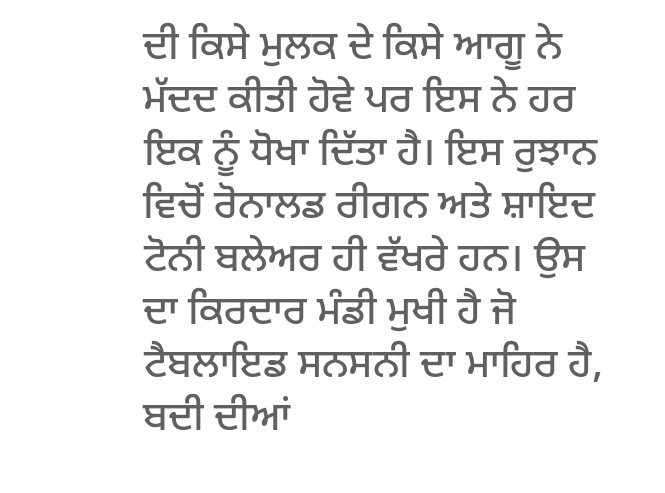ਦੀ ਕਿਸੇ ਮੁਲਕ ਦੇ ਕਿਸੇ ਆਗੂ ਨੇ ਮੱਦਦ ਕੀਤੀ ਹੋਵੇ ਪਰ ਇਸ ਨੇ ਹਰ ਇਕ ਨੂੰ ਧੋਖਾ ਦਿੱਤਾ ਹੈ। ਇਸ ਰੁਝਾਨ ਵਿਚੋਂ ਰੋਨਾਲਡ ਰੀਗਨ ਅਤੇ ਸ਼ਾਇਦ ਟੋਨੀ ਬਲੇਅਰ ਹੀ ਵੱਖਰੇ ਹਨ। ਉਸ ਦਾ ਕਿਰਦਾਰ ਮੰਡੀ ਮੁਖੀ ਹੈ ਜੋ ਟੈਬਲਾਇਡ ਸਨਸਨੀ ਦਾ ਮਾਹਿਰ ਹੈ, ਬਦੀ ਦੀਆਂ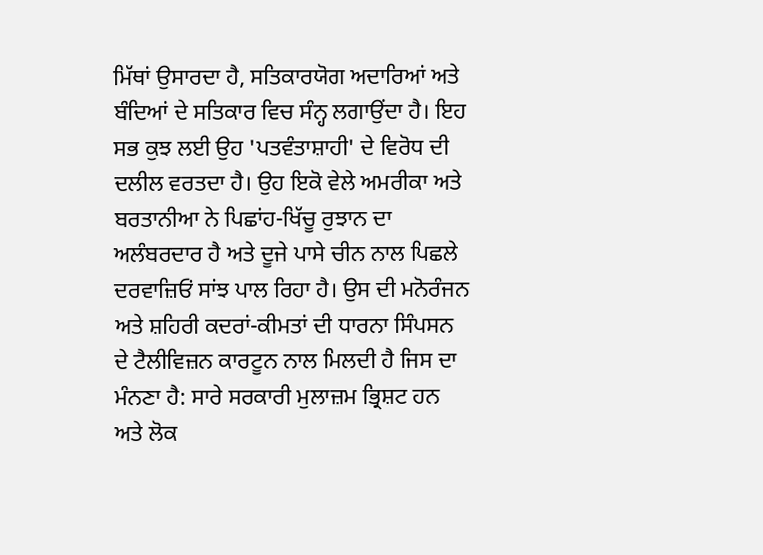ਮਿੱਥਾਂ ਉਸਾਰਦਾ ਹੈ, ਸਤਿਕਾਰਯੋਗ ਅਦਾਰਿਆਂ ਅਤੇ ਬੰਦਿਆਂ ਦੇ ਸਤਿਕਾਰ ਵਿਚ ਸੰਨ੍ਹ ਲਗਾਉਂਦਾ ਹੈ। ਇਹ ਸਭ ਕੁਝ ਲਈ ਉਹ 'ਪਤਵੰਤਾਸ਼ਾਹੀ' ਦੇ ਵਿਰੋਧ ਦੀ ਦਲੀਲ ਵਰਤਦਾ ਹੈ। ਉਹ ਇਕੋ ਵੇਲੇ ਅਮਰੀਕਾ ਅਤੇ ਬਰਤਾਨੀਆ ਨੇ ਪਿਛਾਂਹ-ਖਿੱਚੂ ਰੁਝਾਨ ਦਾ ਅਲੰਬਰਦਾਰ ਹੈ ਅਤੇ ਦੂਜੇ ਪਾਸੇ ਚੀਨ ਨਾਲ ਪਿਛਲੇ ਦਰਵਾਜ਼ਿਓਂ ਸਾਂਝ ਪਾਲ ਰਿਹਾ ਹੈ। ਉਸ ਦੀ ਮਨੋਰੰਜਨ ਅਤੇ ਸ਼ਹਿਰੀ ਕਦਰਾਂ-ਕੀਮਤਾਂ ਦੀ ਧਾਰਨਾ ਸਿੰਪਸਨ ਦੇ ਟੈਲੀਵਿਜ਼ਨ ਕਾਰਟੂਨ ਨਾਲ ਮਿਲਦੀ ਹੈ ਜਿਸ ਦਾ ਮੰਨਣਾ ਹੈ: ਸਾਰੇ ਸਰਕਾਰੀ ਮੁਲਾਜ਼ਮ ਭ੍ਰਿਸ਼ਟ ਹਨ ਅਤੇ ਲੋਕ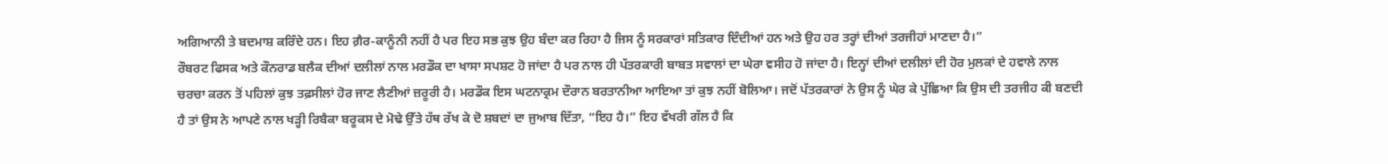ਅਗਿਆਨੀ ਤੇ ਬਦਮਾਸ਼ ਕਰਿੰਦੇ ਹਨ। ਇਹ ਗ਼ੈਰ-ਕਾਨੂੰਨੀ ਨਹੀਂ ਹੈ ਪਰ ਇਹ ਸਭ ਕੁਝ ਉਹ ਬੰਦਾ ਕਰ ਰਿਹਾ ਹੈ ਜਿਸ ਨੂੰ ਸਰਕਾਰਾਂ ਸਤਿਕਾਰ ਦਿੰਦੀਆਂ ਹਨ ਅਤੇ ਉਹ ਹਰ ਤਰ੍ਹਾਂ ਦੀਆਂ ਤਰਜੀਹਾਂ ਮਾਣਦਾ ਹੈ।”
ਰੌਬਰਟ ਫਿਸਕ ਅਤੇ ਕੌਨਰਾਡ ਬਲੈਕ ਦੀਆਂ ਦਲੀਲਾਂ ਨਾਲ ਮਰਡੌਕ ਦਾ ਖਾਸਾ ਸਪਸ਼ਟ ਹੋ ਜਾਂਦਾ ਹੈ ਪਰ ਨਾਲ ਹੀ ਪੱਤਰਕਾਰੀ ਬਾਬਤ ਸਵਾਲਾਂ ਦਾ ਘੇਰਾ ਵਸੀਹ ਹੋ ਜਾਂਦਾ ਹੈ। ਇਨ੍ਹਾਂ ਦੀਆਂ ਦਲੀਲਾਂ ਦੀ ਹੋਰ ਮੁਲਕਾਂ ਦੇ ਹਵਾਲੇ ਨਾਲ ਚਰਚਾ ਕਰਨ ਤੋਂ ਪਹਿਲਾਂ ਕੁਝ ਤਫ਼ਸੀਲਾਂ ਹੋਰ ਜਾਣ ਲੈਣੀਆਂ ਜ਼ਰੂਰੀ ਹੈ। ਮਰਡੌਕ ਇਸ ਘਟਨਾਕ੍ਰਮ ਦੌਰਾਨ ਬਰਤਾਨੀਆ ਆਇਆ ਤਾਂ ਕੁਝ ਨਹੀਂ ਬੋਲਿਆ। ਜਦੋਂ ਪੱਤਰਕਾਰਾਂ ਨੇ ਉਸ ਨੂੰ ਘੇਰ ਕੇ ਪੁੱਛਿਆ ਕਿ ਉਸ ਦੀ ਤਰਜੀਹ ਕੀ ਬਣਦੀ ਹੈ ਤਾਂ ਉਸ ਨੇ ਆਪਣੇ ਨਾਲ ਖੜ੍ਹੀ ਰਿਬੈਕਾ ਬਰੂਕਸ ਦੇ ਮੋਢੇ ਉੱਤੇ ਹੱਥ ਰੱਖ ਕੇ ਦੋ ਸ਼ਬਦਾਂ ਦਾ ਜੁਆਬ ਦਿੱਤਾ, “ਇਹ ਹੈ।” ਇਹ ਵੱਖਰੀ ਗੱਲ ਹੈ ਕਿ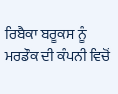ਰਿਬੈਕਾ ਬਰੂਕਸ ਨੂੰ ਮਰਡੌਕ ਦੀ ਕੰਪਨੀ ਵਿਚੋਂ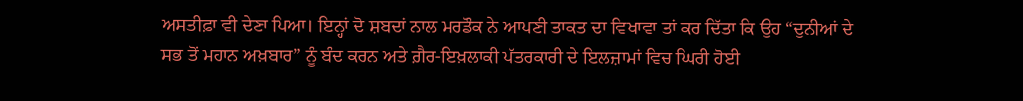ਅਸਤੀਫ਼ਾ ਵੀ ਦੇਣਾ ਪਿਆ। ਇਨ੍ਹਾਂ ਦੋ ਸ਼ਬਦਾਂ ਨਾਲ ਮਰਡੌਕ ਨੇ ਆਪਣੀ ਤਾਕਤ ਦਾ ਵਿਖਾਵਾ ਤਾਂ ਕਰ ਦਿੱਤਾ ਕਿ ਉਹ “ਦੁਨੀਆਂ ਦੇ ਸਭ ਤੋਂ ਮਹਾਨ ਅਖ਼ਬਾਰ” ਨੂੰ ਬੰਦ ਕਰਨ ਅਤੇ ਗ਼ੈਰ-ਇਖ਼ਲਾਕੀ ਪੱਤਰਕਾਰੀ ਦੇ ਇਲਜ਼ਾਮਾਂ ਵਿਚ ਘਿਰੀ ਹੋਈ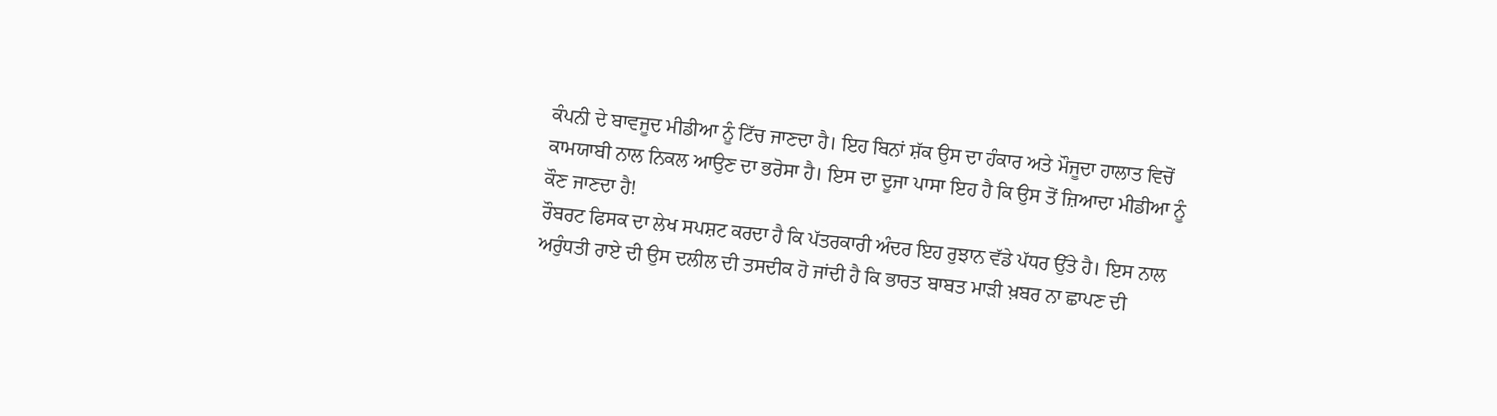ਕੰਪਨੀ ਦੇ ਬਾਵਜੂਦ ਮੀਡੀਆ ਨੂੰ ਟਿੱਚ ਜਾਣਦਾ ਹੈ। ਇਹ ਬਿਨਾਂ ਸ਼ੱਕ ਉਸ ਦਾ ਹੰਕਾਰ ਅਤੇ ਮੌਜੂਦਾ ਹਾਲਾਤ ਵਿਚੋਂ ਕਾਮਯਾਬੀ ਨਾਲ ਨਿਕਲ ਆਉਣ ਦਾ ਭਰੋਸਾ ਹੈ। ਇਸ ਦਾ ਦੂਜਾ ਪਾਸਾ ਇਹ ਹੈ ਕਿ ਉਸ ਤੋਂ ਜ਼ਿਆਦਾ ਮੀਡੀਆ ਨੂੰ ਕੌਣ ਜਾਣਦਾ ਹੈ!
ਰੌਬਰਟ ਫਿਸਕ ਦਾ ਲੇਖ ਸਪਸ਼ਟ ਕਰਦਾ ਹੈ ਕਿ ਪੱਤਰਕਾਰੀ ਅੰਦਰ ਇਹ ਰੁਝਾਨ ਵੱਡੇ ਪੱਧਰ ਉੱਤੇ ਹੈ। ਇਸ ਨਾਲ ਅਰੁੰਧਤੀ ਰਾਏ ਦੀ ਉਸ ਦਲੀਲ ਦੀ ਤਸਦੀਕ ਹੋ ਜਾਂਦੀ ਹੈ ਕਿ ਭਾਰਤ ਬਾਬਤ ਮਾੜੀ ਖ਼ਬਰ ਨਾ ਛਾਪਣ ਦੀ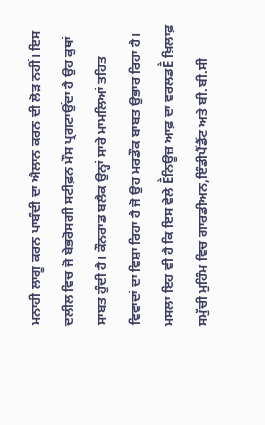ਮਨਾਹੀ ਲਾਗੂ ਕਰਨ ਪਾਬੰਦੀ ਦਾ ਐਲਾਨ ਕਰਨ ਦੀ ਲੋੜ ਨਹੀਂ। ਇਸ ਦਲੀਲ ਵਿਚ ਜੋ ਬੇਭਰੋਸਗੀ ਸਟੀਫ਼ਨ ਮੌਸ ਪ੍ਰਗਟਾਉਂਦਾ ਹੈ ਉਹ ਕੁਥਾਂ ਸਾਬਤ ਹੁੰਦੀ ਹੈ। ਕੌਨਰਾਡ ਬਲੈਕ ਉਨ੍ਹਾਂ ਸਾਰੇ ਮਾਮਲਿਆਂ ਤਹਿਤ ਵਿਵਾਦਾਂ ਦਾ ਵਿਸ਼ਾ ਰਿਹਾ ਹੈ ਜੋ ਉਹ ਮਰਡੌਕ ਬਾਬਤ ਉਭਾਰ ਰਿਹਾ ਹੈ। ਮਸਲਾ ਇਹ ਵੀ ਹੈ ਕਿ ਇਸ ਵੇਲੇ Ḕਨਿਊਜ਼ ਆਫ਼ ਦਾ ਵਰਲਡḔ ਖ਼ਿਲਾਫ਼ ਸਮੁੱਚੀ ਮੁਹਿੰਮ ਵਿਚ ਗਾਰਡੀਅਨ,ਇੰਡੀਪੈਂਡੈਂਟ ਅਤੇ ਬੀ.ਬੀ.ਸੀ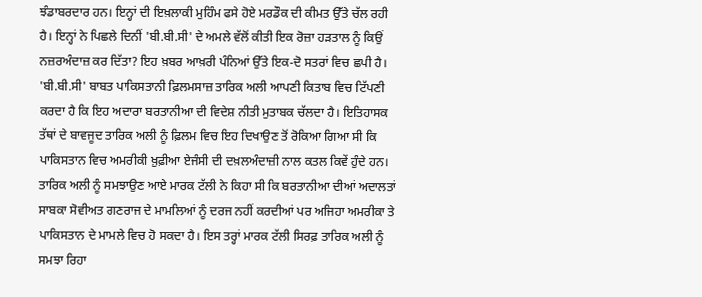ਝੰਡਾਬਰਦਾਰ ਹਨ। ਇਨ੍ਹਾਂ ਦੀ ਇਖ਼ਲਾਕੀ ਮੁਹਿੰਮ ਫਸੇ ਹੋਏ ਮਰਡੌਕ ਦੀ ਕੀਮਤ ਉੱਤੇ ਚੱਲ ਰਹੀ ਹੈ। ਇਨ੍ਹਾਂ ਨੇ ਪਿਛਲੇ ਦਿਨੀਂ 'ਬੀ.ਬੀ.ਸੀ' ਦੇ ਅਮਲੇ ਵੱਲੋਂ ਕੀਤੀ ਇਕ ਰੋਜ਼ਾ ਹੜਤਾਲ ਨੂੰ ਕਿਉਂ ਨਜ਼ਰਅੰਦਾਜ਼ ਕਰ ਦਿੱਤਾ? ਇਹ ਖ਼ਬਰ ਆਖ਼ਰੀ ਪੰਨਿਆਂ ਉੱਤੇ ਇਕ-ਦੋ ਸਤਰਾਂ ਵਿਚ ਛਪੀ ਹੈ। 'ਬੀ.ਬੀ.ਸੀ' ਬਾਬਤ ਪਾਕਿਸਤਾਨੀ ਫ਼ਿਲਮਸਾਜ਼ ਤਾਰਿਕ ਅਲੀ ਆਪਣੀ ਕਿਤਾਬ ਵਿਚ ਟਿੱਪਣੀ ਕਰਦਾ ਹੈ ਕਿ ਇਹ ਅਦਾਰਾ ਬਰਤਾਨੀਆ ਦੀ ਵਿਦੇਸ਼ ਨੀਤੀ ਮੁਤਾਬਕ ਚੱਲਦਾ ਹੈ। ਇਤਿਹਾਸਕ ਤੱਥਾਂ ਦੇ ਬਾਵਜੂਦ ਤਾਰਿਕ ਅਲੀ ਨੂੰ ਫ਼ਿਲਮ ਵਿਚ ਇਹ ਦਿਖਾਉਣ ਤੋਂ ਰੋਕਿਆ ਗਿਆ ਸੀ ਕਿ ਪਾਕਿਸਤਾਨ ਵਿਚ ਅਮਰੀਕੀ ਖ਼ੁਫ਼ੀਆ ਏਜੰਸੀ ਦੀ ਦਖ਼ਲਅੰਦਾਜ਼ੀ ਨਾਲ ਕਤਲ ਕਿਵੇਂ ਹੁੰਦੇ ਹਨ। ਤਾਰਿਕ ਅਲੀ ਨੂੰ ਸਮਝਾਉਣ ਆਏ ਮਾਰਕ ਟੱਲੀ ਨੇ ਕਿਹਾ ਸੀ ਕਿ ਬਰਤਾਨੀਆ ਦੀਆਂ ਅਦਾਲਤਾਂ ਸਾਬਕਾ ਸੋਵੀਅਤ ਗਣਰਾਜ ਦੇ ਮਾਮਲਿਆਂ ਨੂੰ ਦਰਜ ਨਹੀਂ ਕਰਦੀਆਂ ਪਰ ਅਜਿਹਾ ਅਮਰੀਕਾ ਤੇ ਪਾਕਿਸਤਾਨ ਦੇ ਮਾਮਲੇ ਵਿਚ ਹੋ ਸਕਦਾ ਹੈ। ਇਸ ਤਰ੍ਹਾਂ ਮਾਰਕ ਟੱਲੀ ਸਿਰਫ਼ ਤਾਰਿਕ ਅਲੀ ਨੂੰ ਸਮਝਾ ਰਿਹਾ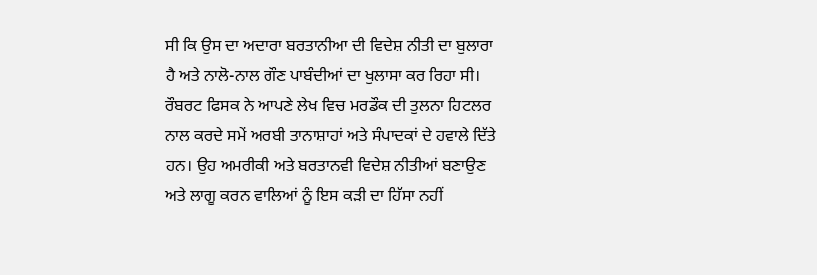ਸੀ ਕਿ ਉਸ ਦਾ ਅਦਾਰਾ ਬਰਤਾਨੀਆ ਦੀ ਵਿਦੇਸ਼ ਨੀਤੀ ਦਾ ਬੁਲਾਰਾ ਹੈ ਅਤੇ ਨਾਲੋ-ਨਾਲ ਗੌਣ ਪਾਬੰਦੀਆਂ ਦਾ ਖੁਲਾਸਾ ਕਰ ਰਿਹਾ ਸੀ। ਰੌਬਰਟ ਫਿਸਕ ਨੇ ਆਪਣੇ ਲੇਖ ਵਿਚ ਮਰਡੌਕ ਦੀ ਤੁਲਨਾ ਹਿਟਲਰ ਨਾਲ ਕਰਦੇ ਸਮੇਂ ਅਰਬੀ ਤਾਨਾਸ਼ਾਹਾਂ ਅਤੇ ਸੰਪਾਦਕਾਂ ਦੇ ਹਵਾਲੇ ਦਿੱਤੇ ਹਨ। ਉਹ ਅਮਰੀਕੀ ਅਤੇ ਬਰਤਾਨਵੀ ਵਿਦੇਸ਼ ਨੀਤੀਆਂ ਬਣਾਉਣ ਅਤੇ ਲਾਗੂ ਕਰਨ ਵਾਲਿਆਂ ਨੂੰ ਇਸ ਕੜੀ ਦਾ ਹਿੱਸਾ ਨਹੀਂ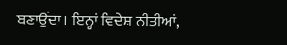ਬਣਾਉਂਦਾ। ਇਨ੍ਹਾਂ ਵਿਦੇਸ਼ ਨੀਤੀਆਂ,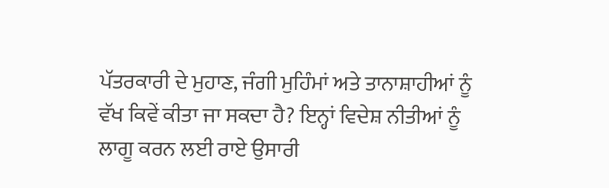ਪੱਤਰਕਾਰੀ ਦੇ ਮੁਹਾਣ, ਜੰਗੀ ਮੁਹਿੰਮਾਂ ਅਤੇ ਤਾਨਾਸ਼ਾਹੀਆਂ ਨੂੰ ਵੱਖ ਕਿਵੇਂ ਕੀਤਾ ਜਾ ਸਕਦਾ ਹੈ? ਇਨ੍ਹਾਂ ਵਿਦੇਸ਼ ਨੀਤੀਆਂ ਨੂੰ ਲਾਗੂ ਕਰਨ ਲਈ ਰਾਏ ਉਸਾਰੀ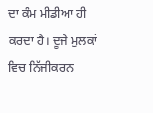ਦਾ ਕੰਮ ਮੀਡੀਆ ਹੀ ਕਰਦਾ ਹੈ। ਦੂਜੇ ਮੁਲਕਾਂ ਵਿਚ ਨਿੱਜੀਕਰਨ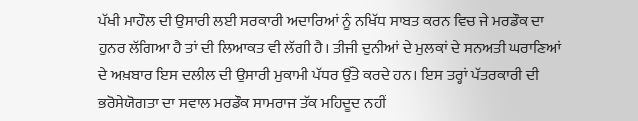ਪੱਖੀ ਮਾਹੌਲ ਦੀ ਉਸਾਰੀ ਲਈ ਸਰਕਾਰੀ ਅਦਾਰਿਆਂ ਨੂੰ ਨਖਿੱਧ ਸਾਬਤ ਕਰਨ ਵਿਚ ਜੇ ਮਰਡੌਕ ਦਾ ਹੁਨਰ ਲੱਗਿਆ ਹੈ ਤਾਂ ਦੀ ਲਿਆਕਤ ਵੀ ਲੱਗੀ ਹੈ। ਤੀਜੀ ਦੁਨੀਆਂ ਦੇ ਮੁਲਕਾਂ ਦੇ ਸਨਅਤੀ ਘਰਾਣਿਆਂ ਦੇ ਅਖ਼ਬਾਰ ਇਸ ਦਲੀਲ ਦੀ ਉਸਾਰੀ ਮੁਕਾਮੀ ਪੱਧਰ ਉੱਤੇ ਕਰਦੇ ਹਨ। ਇਸ ਤਰ੍ਹਾਂ ਪੱਤਰਕਾਰੀ ਦੀ ਭਰੋਸੇਯੋਗਤਾ ਦਾ ਸਵਾਲ ਮਰਡੌਕ ਸਾਮਰਾਜ ਤੱਕ ਮਹਿਦੂਦ ਨਹੀਂ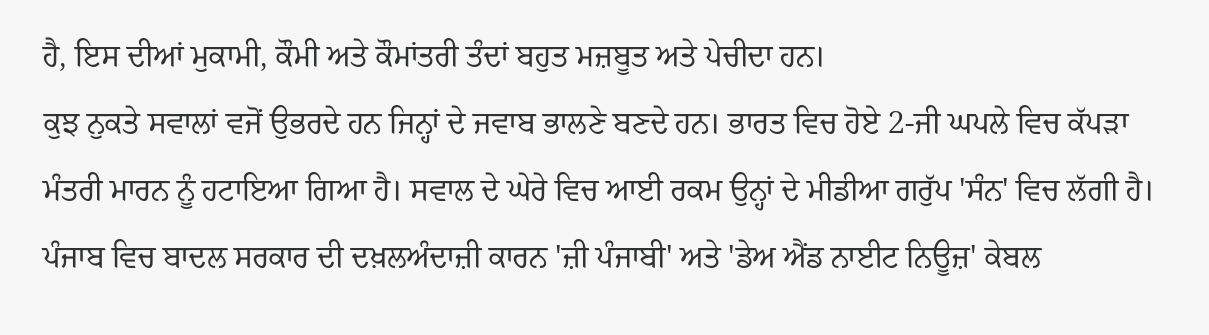ਹੈ, ਇਸ ਦੀਆਂ ਮੁਕਾਮੀ, ਕੌਮੀ ਅਤੇ ਕੌਮਾਂਤਰੀ ਤੰਦਾਂ ਬਹੁਤ ਮਜ਼ਬੂਤ ਅਤੇ ਪੇਚੀਦਾ ਹਨ।
ਕੁਝ ਨੁਕਤੇ ਸਵਾਲਾਂ ਵਜੋਂ ਉਭਰਦੇ ਹਨ ਜਿਨ੍ਹਾਂ ਦੇ ਜਵਾਬ ਭਾਲਣੇ ਬਣਦੇ ਹਨ। ਭਾਰਤ ਵਿਚ ਹੋਏ 2-ਜੀ ਘਪਲੇ ਵਿਚ ਕੱਪੜਾ ਮੰਤਰੀ ਮਾਰਨ ਨੂੰ ਹਟਾਇਆ ਗਿਆ ਹੈ। ਸਵਾਲ ਦੇ ਘੇਰੇ ਵਿਚ ਆਈ ਰਕਮ ਉਨ੍ਹਾਂ ਦੇ ਮੀਡੀਆ ਗਰੁੱਪ 'ਸੰਨ' ਵਿਚ ਲੱਗੀ ਹੈ। ਪੰਜਾਬ ਵਿਚ ਬਾਦਲ ਸਰਕਾਰ ਦੀ ਦਖ਼ਲਅੰਦਾਜ਼ੀ ਕਾਰਨ 'ਜ਼ੀ ਪੰਜਾਬੀ' ਅਤੇ 'ਡੇਅ ਐਂਡ ਨਾਈਟ ਨਿਊਜ਼' ਕੇਬਲ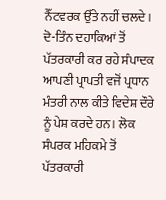ਨੈੱਟਵਰਕ ਉੱਤੇ ਨਹੀਂ ਚਲਦੇ। ਦੋ-ਤਿੰਨ ਦਹਾਕਿਆਂ ਤੋਂ ਪੱਤਰਕਾਰੀ ਕਰ ਰਹੇ ਸੰਪਾਦਕ ਆਪਣੀ ਪ੍ਰਾਪਤੀ ਵਜੋਂ ਪ੍ਰਧਾਨ ਮੰਤਰੀ ਨਾਲ ਕੀਤੇ ਵਿਦੇਸ਼ ਦੌਰੇ ਨੂੰ ਪੇਸ਼ ਕਰਦੇ ਹਨ। ਲੋਕ ਸੰਪਰਕ ਮਹਿਕਮੇ ਤੋਂ ਪੱਤਰਕਾਰੀ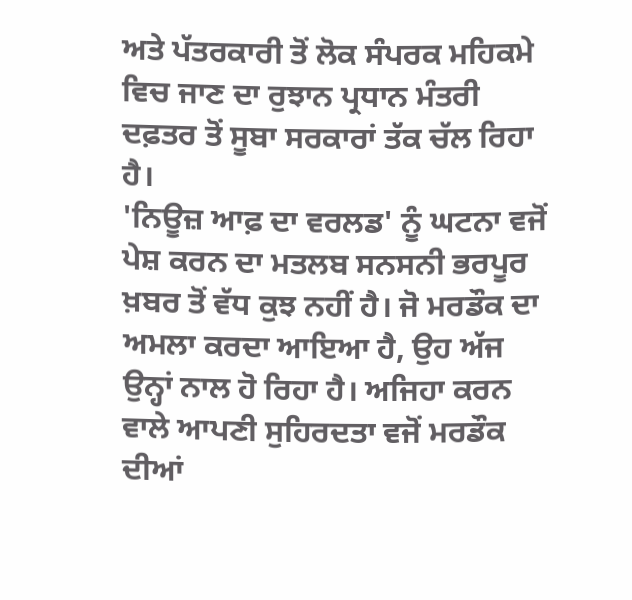ਅਤੇ ਪੱਤਰਕਾਰੀ ਤੋਂ ਲੋਕ ਸੰਪਰਕ ਮਹਿਕਮੇ ਵਿਚ ਜਾਣ ਦਾ ਰੁਝਾਨ ਪ੍ਰਧਾਨ ਮੰਤਰੀ ਦਫ਼ਤਰ ਤੋਂ ਸੂਬਾ ਸਰਕਾਰਾਂ ਤੱਕ ਚੱਲ ਰਿਹਾ ਹੈ।
'ਨਿਊਜ਼ ਆਫ਼ ਦਾ ਵਰਲਡ' ਨੂੰ ਘਟਨਾ ਵਜੋਂ ਪੇਸ਼ ਕਰਨ ਦਾ ਮਤਲਬ ਸਨਸਨੀ ਭਰਪੂਰ ਖ਼ਬਰ ਤੋਂ ਵੱਧ ਕੁਝ ਨਹੀਂ ਹੈ। ਜੋ ਮਰਡੌਕ ਦਾ ਅਮਲਾ ਕਰਦਾ ਆਇਆ ਹੈ, ਉਹ ਅੱਜ ਉਨ੍ਹਾਂ ਨਾਲ ਹੋ ਰਿਹਾ ਹੈ। ਅਜਿਹਾ ਕਰਨ ਵਾਲੇ ਆਪਣੀ ਸੁਹਿਰਦਤਾ ਵਜੋਂ ਮਰਡੌਕ ਦੀਆਂ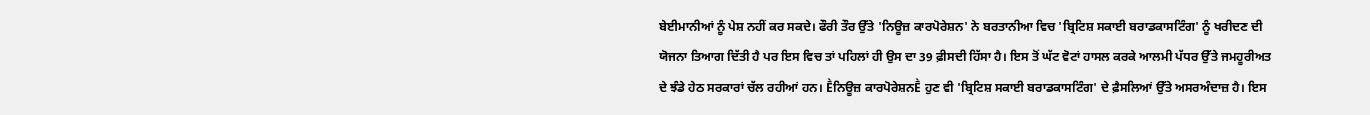ਬੇਈਮਾਨੀਆਂ ਨੂੰ ਪੇਸ਼ ਨਹੀਂ ਕਰ ਸਕਦੇ। ਫੌਰੀ ਤੌਰ ਉੱਤੇ 'ਨਿਊਜ਼ ਕਾਰਪੋਰੇਸ਼ਨ' ਨੇ ਬਰਤਾਨੀਆ ਵਿਚ 'ਬ੍ਰਿਟਿਸ਼ ਸਕਾਈ ਬਰਾਡਕਾਸਟਿੰਗ' ਨੂੰ ਖਰੀਦਣ ਦੀ ਯੋਜਨਾ ਤਿਆਗ ਦਿੱਤੀ ਹੈ ਪਰ ਇਸ ਵਿਚ ਤਾਂ ਪਹਿਲਾਂ ਹੀ ਉਸ ਦਾ 39 ਫ਼ੀਸਦੀ ਹਿੱਸਾ ਹੈ। ਇਸ ਤੋਂ ਘੱਟ ਵੋਟਾਂ ਹਾਸਲ ਕਰਕੇ ਆਲਮੀ ਪੱਧਰ ਉੱਤੇ ਜਮਹੂਰੀਅਤ ਦੇ ਝੰਡੇ ਹੇਠ ਸਰਕਾਰਾਂ ਚੱਲ ਰਹੀਆਂ ਹਨ। Ḕਨਿਊਜ਼ ਕਾਰਪੋਰੇਸ਼ਨḔ ਹੁਣ ਵੀ 'ਬ੍ਰਿਟਿਸ਼ ਸਕਾਈ ਬਰਾਡਕਾਸਟਿੰਗ' ਦੇ ਫ਼ੈਸਲਿਆਂ ਉੱਤੇ ਅਸਰਅੰਦਾਜ਼ ਹੈ। ਇਸ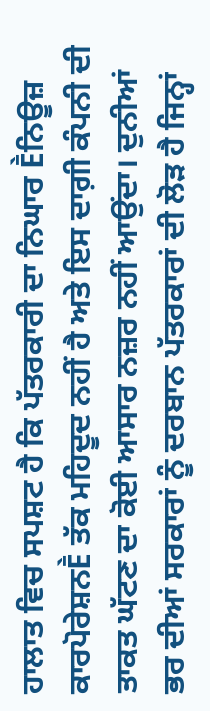ਹਾਲਾਤ ਵਿਚ ਸਪਸ਼ਟ ਹੈ ਕਿ ਪੱਤਰਕਾਰੀ ਦਾ ਨਿਘਾਰ Ḕਨਿਊਜ਼ ਕਾਰਪੋਰੇਸ਼ਨḔ ਤੱਕ ਮਹਿਦੂਦ ਨਹੀਂ ਹੈ ਅਤੇ ਇਸ ਦਾਗ਼ੀ ਕੰਪਨੀ ਦੀ ਤਾਕਤ ਘੱਟਣ ਦਾ ਕੋਈ ਆਸਾਰ ਨਜ਼ਰ ਨਹੀਂ ਆਉਂਦਾ। ਦੁਨੀਆਂ ਭਰ ਦੀਆਂ ਸਰਕਾਰਾਂ ਨੂੰ ਦਰਬਾਨ ਪੱਤਰਕਾਰਾਂ ਦੀ ਲੋੜ ਹੈ ਜਿਨ੍ਹਾਂ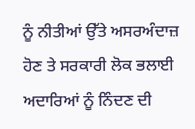ਨੂੰ ਨੀਤੀਆਂ ਉੱਤੇ ਅਸਰਅੰਦਾਜ਼ ਹੋਣ ਤੇ ਸਰਕਾਰੀ ਲੋਕ ਭਲਾਈ ਅਦਾਰਿਆਂ ਨੂੰ ਨਿੰਦਣ ਦੀ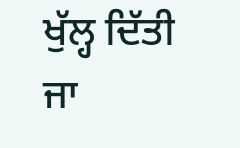ਖੁੱਲ੍ਹ ਦਿੱਤੀ ਜਾ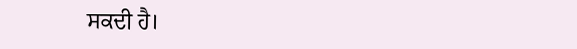ਸਕਦੀ ਹੈ।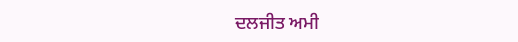ਦਲਜੀਤ ਅਮੀ